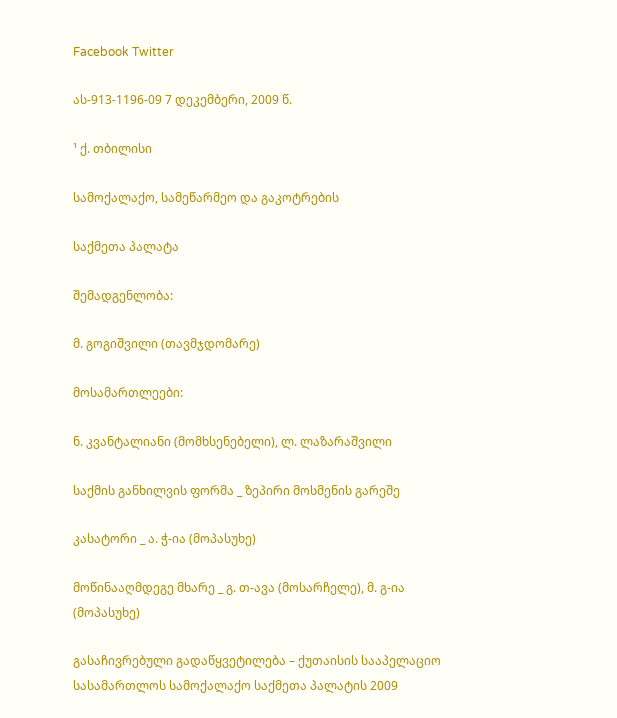Facebook Twitter

ას-913-1196-09 7 დეკემბერი, 2009 წ.

¹ ქ. თბილისი

სამოქალაქო, სამეწარმეო და გაკოტრების

საქმეთა პალატა

შემადგენლობა:

მ. გოგიშვილი (თავმჯდომარე)

მოსამართლეები:

ნ. კვანტალიანი (მომხსენებელი), ლ. ლაზარაშვილი

საქმის განხილვის ფორმა _ ზეპირი მოსმენის გარეშე

კასატორი _ ა. ჭ-ია (მოპასუხე)

მოწინააღმდეგე მხარე _ გ. თ-ავა (მოსარჩელე), მ. გ-ია (მოპასუხე)

გასაჩივრებული გადაწყვეტილება – ქუთაისის სააპელაციო სასამართლოს სამოქალაქო საქმეთა პალატის 2009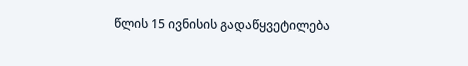წლის 15 ივნისის გადაწყვეტილება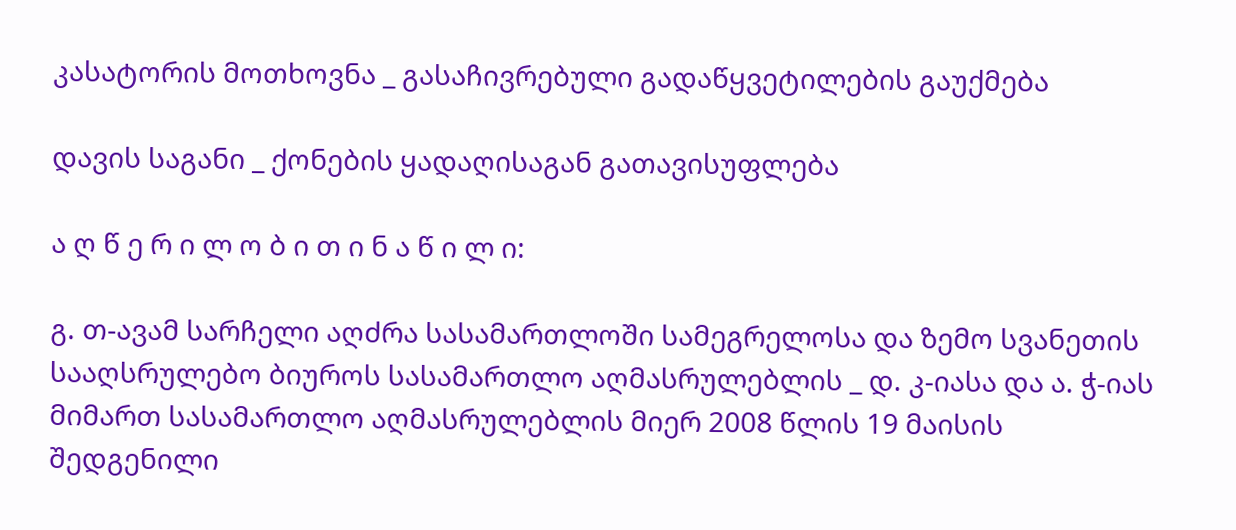კასატორის მოთხოვნა _ გასაჩივრებული გადაწყვეტილების გაუქმება

დავის საგანი _ ქონების ყადაღისაგან გათავისუფლება

ა ღ წ ე რ ი ლ ო ბ ი თ ი ნ ა წ ი ლ ი:

გ. თ-ავამ სარჩელი აღძრა სასამართლოში სამეგრელოსა და ზემო სვანეთის სააღსრულებო ბიუროს სასამართლო აღმასრულებლის _ დ. კ-იასა და ა. ჭ-იას მიმართ სასამართლო აღმასრულებლის მიერ 2008 წლის 19 მაისის შედგენილი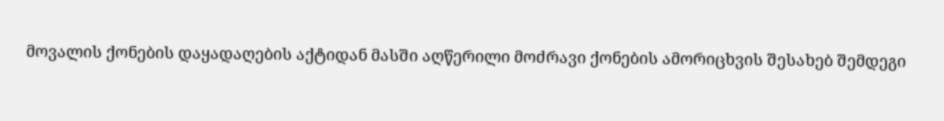მოვალის ქონების დაყადაღების აქტიდან მასში აღწერილი მოძრავი ქონების ამორიცხვის შესახებ შემდეგი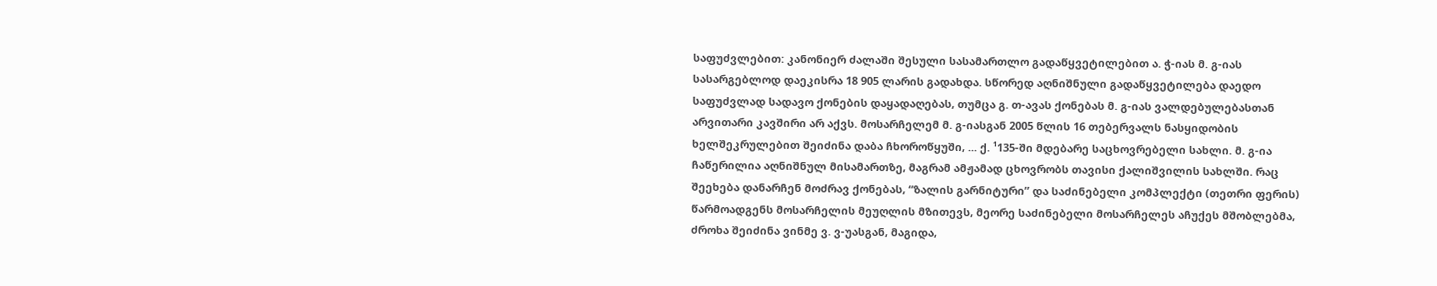საფუძვლებით: კანონიერ ძალაში შესული სასამართლო გადაწყვეტილებით ა. ჭ-იას მ. გ-იას სასარგებლოდ დაეკისრა 18 905 ლარის გადახდა. სწორედ აღნიშნული გადაწყვეტილება დაედო საფუძვლად სადავო ქონების დაყადაღებას, თუმცა გ. თ-ავას ქონებას მ. გ-იას ვალდებულებასთან არვითარი კავშირი არ აქვს. მოსარჩელემ მ. გ-იასგან 2005 წლის 16 თებერვალს ნასყიდობის ხელშეკრულებით შეიძინა დაბა ჩხოროწყუში, ... ქ. ¹135-ში მდებარე საცხოვრებელი სახლი. მ. გ-ია ჩაწერილია აღნიშნულ მისამართზე, მაგრამ ამჟამად ცხოვრობს თავისი ქალიშვილის სახლში. რაც შეეხება დანარჩენ მოძრავ ქონებას, “ზალის გარნიტური” და საძინებელი კომპლექტი (თეთრი ფერის) წარმოადგენს მოსარჩელის მეუღლის მზითევს, მეორე საძინებელი მოსარჩელეს აჩუქეს მშობლებმა, ძროხა შეიძინა ვინმე ვ. ვ-უასგან, მაგიდა,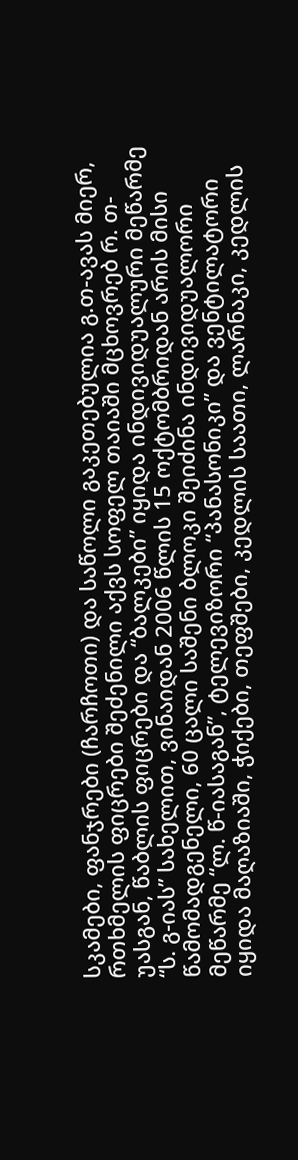სკამები, ფანჯრები (ჩარჩოთი) და საწოლი გაკეთებულია გ.თ-ავას მიერ, რთხმელის ფიცრები შეძენილი აქვს სოფელ თაიაში მცხოვრებ რ. თ-უასგან, წაბლის ფიცრები და “ბალკები” იყიდა ინდივიდუალური მეწარმე “ს. გ-იას” სახელით, ვინაიდან 2006 წლის 15 ოქტომბრიდან არის მისი წამომადგენელი, 60 ცალი საშენი ბლოკი შეიძინა ინდივიდუალორი მეწარმე “ლ. წ-იასაგან”, ტელევიზორი “პანასონიკი” და ვენტილატორი იყიდა მაღაზიაში, ჭიქები, თეფშები, კედლის საათი, ლარნაკი, კედლის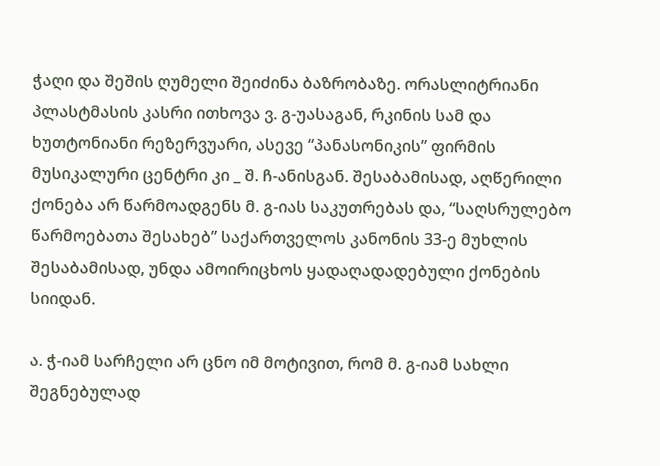ჭაღი და შეშის ღუმელი შეიძინა ბაზრობაზე. ორასლიტრიანი პლასტმასის კასრი ითხოვა ვ. გ-უასაგან, რკინის სამ და ხუთტონიანი რეზერვუარი, ასევე “პანასონიკის” ფირმის მუსიკალური ცენტრი კი _ შ. ჩ-ანისგან. შესაბამისად, აღწერილი ქონება არ წარმოადგენს მ. გ-იას საკუთრებას და, “საღსრულებო წარმოებათა შესახებ” საქართველოს კანონის 33-ე მუხლის შესაბამისად, უნდა ამოირიცხოს ყადაღადადებული ქონების სიიდან.

ა. ჭ-იამ სარჩელი არ ცნო იმ მოტივით, რომ მ. გ-იამ სახლი შეგნებულად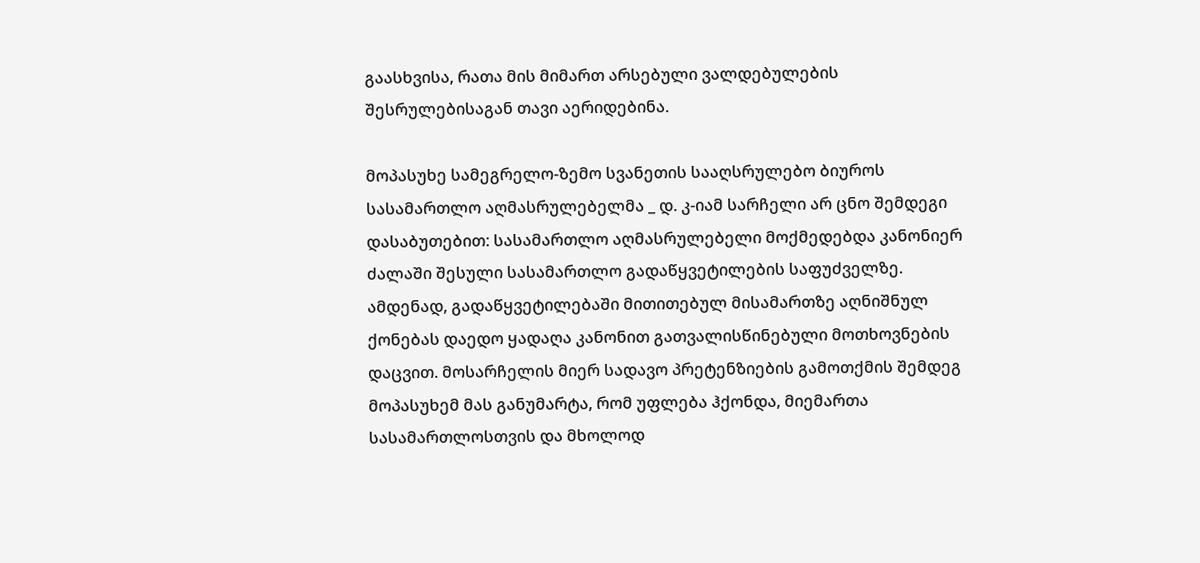გაასხვისა, რათა მის მიმართ არსებული ვალდებულების შესრულებისაგან თავი აერიდებინა.

მოპასუხე სამეგრელო-ზემო სვანეთის სააღსრულებო ბიუროს სასამართლო აღმასრულებელმა _ დ. კ-იამ სარჩელი არ ცნო შემდეგი დასაბუთებით: სასამართლო აღმასრულებელი მოქმედებდა კანონიერ ძალაში შესული სასამართლო გადაწყვეტილების საფუძველზე. ამდენად, გადაწყვეტილებაში მითითებულ მისამართზე აღნიშნულ ქონებას დაედო ყადაღა კანონით გათვალისწინებული მოთხოვნების დაცვით. მოსარჩელის მიერ სადავო პრეტენზიების გამოთქმის შემდეგ მოპასუხემ მას განუმარტა, რომ უფლება ჰქონდა, მიემართა სასამართლოსთვის და მხოლოდ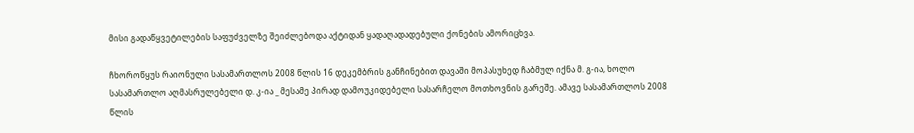მისი გადაწყვეტილების საფუძველზე შეიძლებოდა აქტიდან ყადაღადადებული ქონების ამორიცხვა.

ჩხოროწყუს რაიონული სასამართლოს 2008 წლის 16 დეკემბრის განჩინებით დავაში მოპასუხედ ჩაბმულ იქნა მ. გ-ია, ხოლო სასამართლო აღმასრულებელი დ. კ-ია _ მესამე პირად დამოუკიდებელი სასარჩელო მოთხოვნის გარეშე. ამავე სასამართლოს 2008 წლის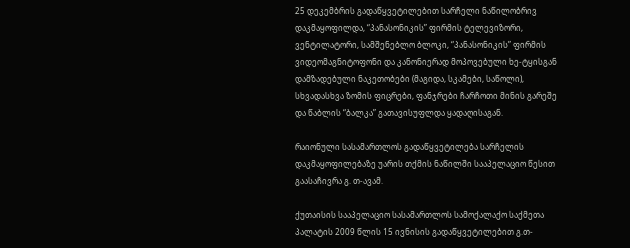25 დეკემბრის გადაწყვეტილებით სარჩელი ნაწილობრივ დაკმაყოფილდა, “პანასონიკის” ფირმის ტელევიზორი, ვენტილატორი, სამშენებლო ბლოკი, “პანასონიკის” ფირმის ვიდეომაგნიტოფონი და კანონიერად მოპოვებული ხე-ტყისგან დამზადებული ნაკეთობები (მაგიდა, სკამები, საწოლი), სხვადასხვა ზომის ფიცრები, ფანჯრები ჩარჩოთი მინის გარეშე და წაბლის “ბალკა” გათავისუფლდა ყადაღისაგან.

რაიონული სასამართლოს გადაწყვეტილება სარჩელის დაკმაყოფილებაზე უარის თქმის ნაწილში სააპელაციო წესით გაასაჩივრა გ. თ-ავამ.

ქუთაისის სააპელაციო სასამართლოს სამოქალაქო საქმეთა პალატის 2009 წლის 15 ივნისის გადაწყვეტილებით გ.თ-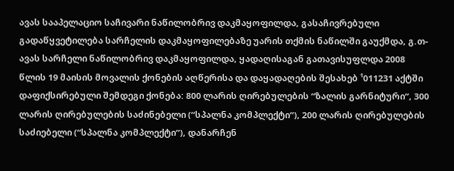ავას სააპელაციო საჩივარი ნაწილობრივ დაკმაყოფილდა, გასაჩივრებული გადაწყვეტილება სარჩელის დაკმაყოფილებაზე უარის თქმის ნაწილში გაუქმდა, გ.თ-ავას სარჩელი ნაწილობრივ დაკმაყოფილდა, ყადაღისაგან გათავისუფლდა 2008 წლის 19 მაისის მოვალის ქონების აღწერისა და დაყადაღების შესახებ ¹011231 აქტში დაფიქსირებული შემდეგი ქონება: 800 ლარის ღირებულების “ზალის გარნიტური”, 300 ლარის ღირებულების საძინებელი (“სპალნა კომპლექტი”), 200 ლარის ღირებულების საძიებელი (“სპალნა კომპლექტი”), დანარჩენ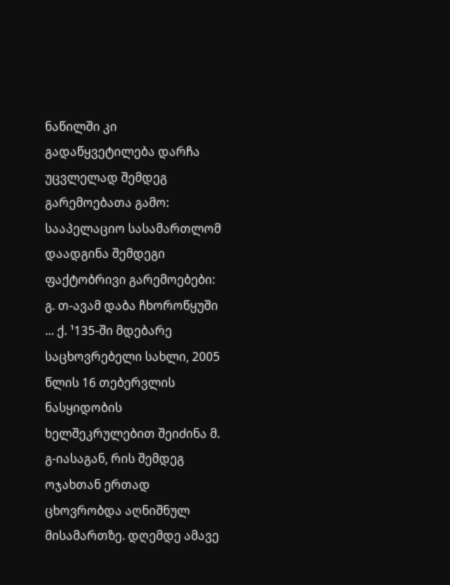ნაწილში კი გადაწყვეტილება დარჩა უცვლელად შემდეგ გარემოებათა გამო: სააპელაციო სასამართლომ დაადგინა შემდეგი ფაქტობრივი გარემოებები: გ. თ-ავამ დაბა ჩხოროწყუში ... ქ. ¹135-ში მდებარე საცხოვრებელი სახლი, 2005 წლის 16 თებერვლის ნასყიდობის ხელშეკრულებით შეიძინა მ. გ-იასაგან, რის შემდეგ ოჯახთან ერთად ცხოვრობდა აღნიშნულ მისამართზე. დღემდე ამავე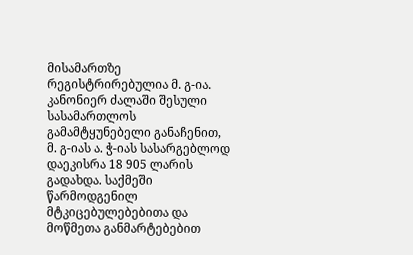მისამართზე რეგისტრირებულია მ. გ-ია. კანონიერ ძალაში შესული სასამართლოს გამამტყუნებელი განაჩენით, მ. გ-იას ა. ჭ-იას სასარგებლოდ დაეკისრა 18 905 ლარის გადახდა. საქმეში წარმოდგენილ მტკიცებულებებითა და მოწმეთა განმარტებებით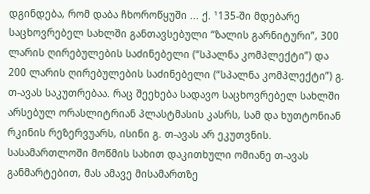დგინდება, რომ დაბა ჩხოროწყუში ... ქ. ¹135-ში მდებარე საცხოვრებელ სახლში განთავსებული “ზალის გარნიტური”, 300 ლარის ღირებულების საძინებელი (“სპალნა კომპლექტი”) და 200 ლარის ღირებულების საძინებელი (“სპალნა კომპლექტი”) გ. თ-ავას საკუთრებაა. რაც შეეხება სადავო საცხოვრებელ სახლში არსებულ ორასლიტრიან პლასტმასის კასრს, სამ და ხუთტონიან რკინის რეზერვუარს, ისინი გ. თ-ავას არ ეკუთვნის. სასამართლოში მოწმის სახით დაკითხული ომიანე თ-ავას განმარტებით, მას ამავე მისამართზე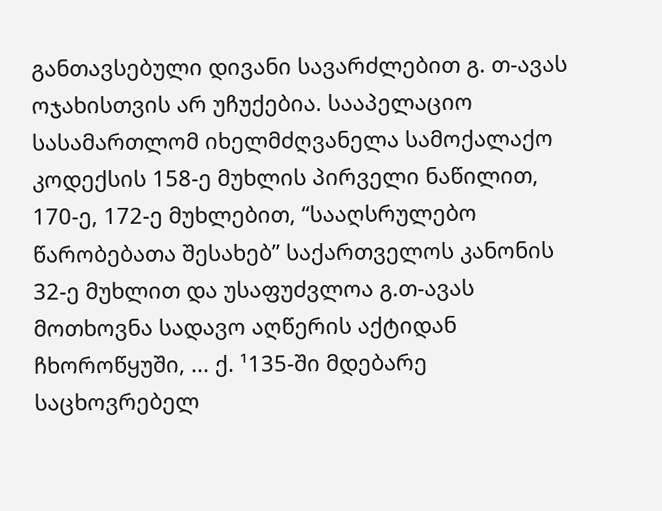განთავსებული დივანი სავარძლებით გ. თ-ავას ოჯახისთვის არ უჩუქებია. სააპელაციო სასამართლომ იხელმძღვანელა სამოქალაქო კოდექსის 158-ე მუხლის პირველი ნაწილით, 170-ე, 172-ე მუხლებით, “სააღსრულებო წარობებათა შესახებ” საქართველოს კანონის 32-ე მუხლით და უსაფუძვლოა გ.თ-ავას მოთხოვნა სადავო აღწერის აქტიდან ჩხოროწყუში, ... ქ. ¹135-ში მდებარე საცხოვრებელ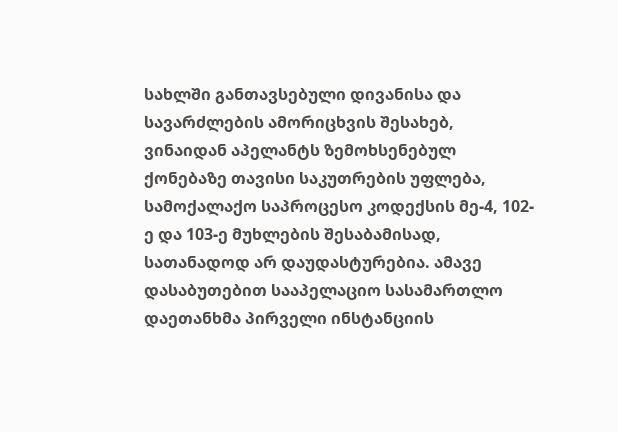სახლში განთავსებული დივანისა და სავარძლების ამორიცხვის შესახებ, ვინაიდან აპელანტს ზემოხსენებულ ქონებაზე თავისი საკუთრების უფლება, სამოქალაქო საპროცესო კოდექსის მე-4, 102-ე და 103-ე მუხლების შესაბამისად, სათანადოდ არ დაუდასტურებია. ამავე დასაბუთებით სააპელაციო სასამართლო დაეთანხმა პირველი ინსტანციის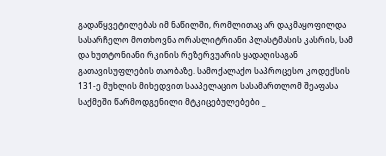გადაწყვეტილებას იმ ნაწილში, რომლითაც არ დაკმაყოფილდა სასარჩელო მოთხოვნა ორასლიტრიანი პლასტმასის კასრის, სამ და ხუთტონიანი რკინის რეზერვუარის ყადაღისაგან გათავისუფლების თაობაზე. სამოქალაქო საპროცესო კოდექსის 131-ე მუხლის მიხედვით სააპელაციო სასამართლომ შეაფასა საქმეში წარმოდგენილი მტკიცებულებები _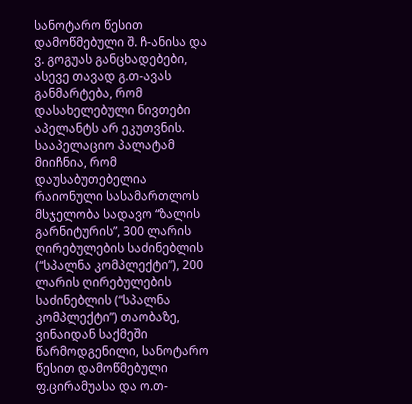სანოტარო წესით დამოწმებული შ. ჩ-ანისა და ვ. გოგუას განცხადებები, ასევე თავად გ.თ-ავას განმარტება, რომ დასახელებული ნივთები აპელანტს არ ეკუთვნის. სააპელაციო პალატამ მიიჩნია, რომ დაუსაბუთებელია რაიონული სასამართლოს მსჯელობა სადავო “ზალის გარნიტურის”, 300 ლარის ღირებულების საძინებლის (“სპალნა კომპლექტი”), 200 ლარის ღირებულების საძინებლის (“სპალნა კომპლექტი”) თაობაზე, ვინაიდან საქმეში წარმოდგენილი, სანოტარო წესით დამოწმებული ფ.ცირამუასა და ო.თ-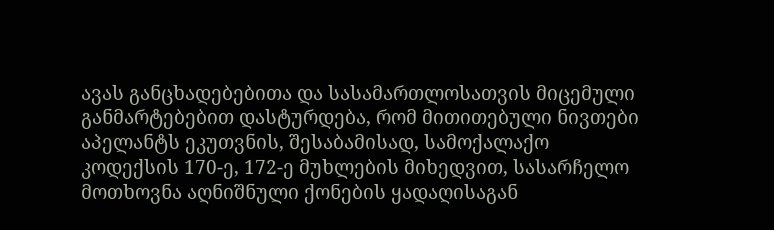ავას განცხადებებითა და სასამართლოსათვის მიცემული განმარტებებით დასტურდება, რომ მითითებული ნივთები აპელანტს ეკუთვნის, შესაბამისად, სამოქალაქო კოდექსის 170-ე, 172-ე მუხლების მიხედვით, სასარჩელო მოთხოვნა აღნიშნული ქონების ყადაღისაგან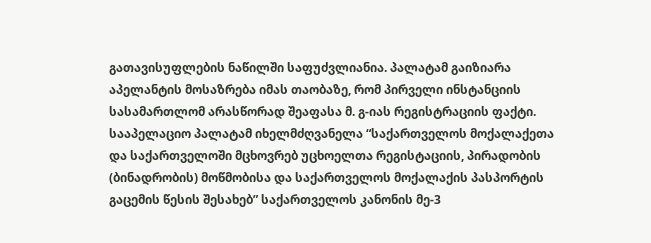გათავისუფლების ნაწილში საფუძვლიანია. პალატამ გაიზიარა აპელანტის მოსაზრება იმას თაობაზე, რომ პირველი ინსტანციის სასამართლომ არასწორად შეაფასა მ. გ-იას რეგისტრაციის ფაქტი. სააპელაციო პალატამ იხელმძღვანელა “საქართველოს მოქალაქეთა და საქართველოში მცხოვრებ უცხოელთა რეგისტაციის, პირადობის (ბინადრობის) მოწმობისა და საქართველოს მოქალაქის პასპორტის გაცემის წესის შესახებ” საქართველოს კანონის მე-3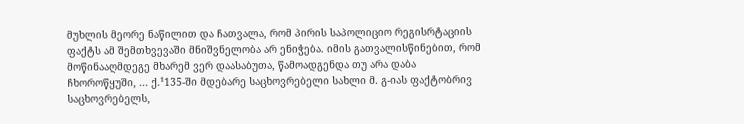მუხლის მეორე ნაწილით და ჩათვალა, რომ პირის საპოლიციო რეგისრტაციის ფაქტს ამ შემთხვევაში მნიშვნელობა არ ენიჭება. იმის გათვალისწინებით, რომ მოწინააღმდეგე მხარემ ვერ დაასაბუთა, წამოადგენდა თუ არა დაბა ჩხოროწყუში, ... ქ.¹135-ში მდებარე საცხოვრებელი სახლი მ. გ-იას ფაქტობრივ საცხოვრებელს,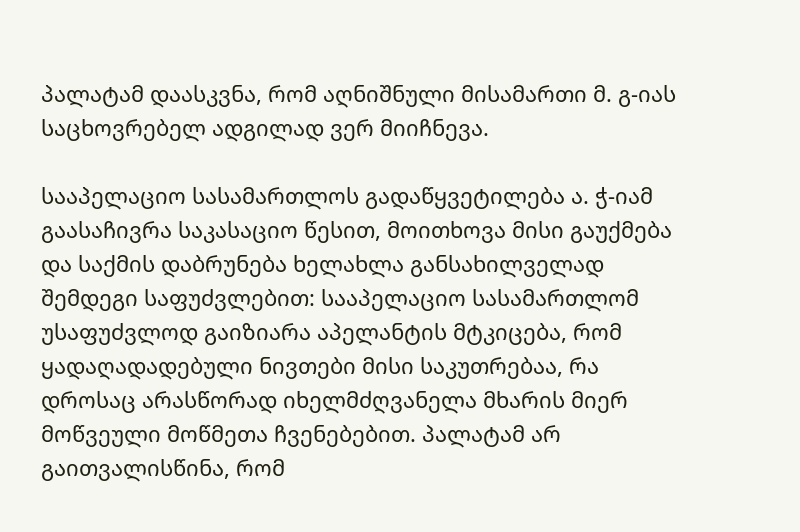პალატამ დაასკვნა, რომ აღნიშნული მისამართი მ. გ-იას საცხოვრებელ ადგილად ვერ მიიჩნევა.

სააპელაციო სასამართლოს გადაწყვეტილება ა. ჭ-იამ გაასაჩივრა საკასაციო წესით, მოითხოვა მისი გაუქმება და საქმის დაბრუნება ხელახლა განსახილველად შემდეგი საფუძვლებით: სააპელაციო სასამართლომ უსაფუძვლოდ გაიზიარა აპელანტის მტკიცება, რომ ყადაღადადებული ნივთები მისი საკუთრებაა, რა დროსაც არასწორად იხელმძღვანელა მხარის მიერ მოწვეული მოწმეთა ჩვენებებით. პალატამ არ გაითვალისწინა, რომ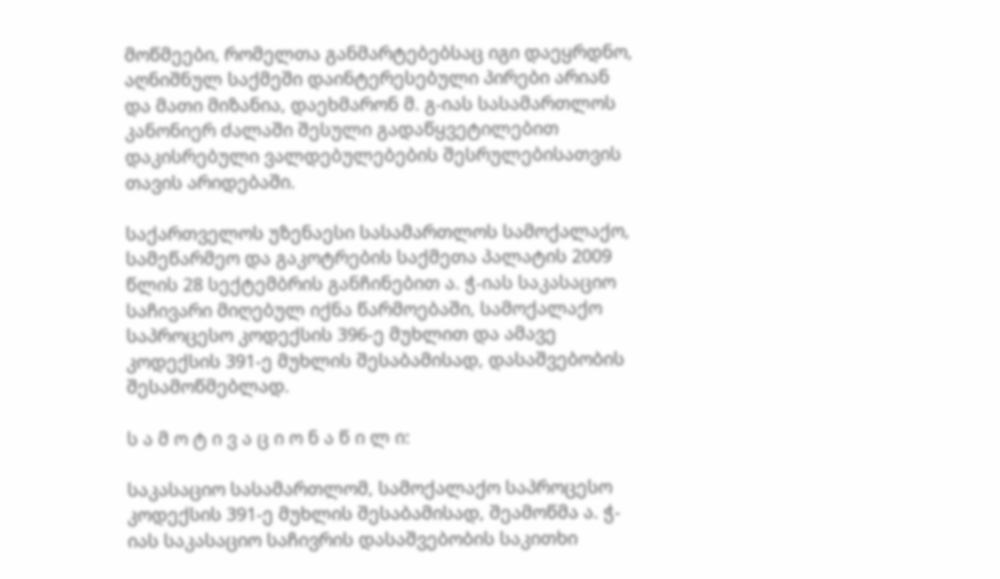მოწმეები, რომელთა განმარტებებსაც იგი დაეყრდნო, აღნიშნულ საქმეში დაინტერესებული პირები არიან და მათი მიზანია, დაეხმარონ მ. გ-იას სასამართლოს კანონიერ ძალაში შესული გადაწყვეტილებით დაკისრებული ვალდებულებების შესრულებისათვის თავის არიდებაში.

საქართველოს უზენაესი სასამართლოს სამოქალაქო, სამეწარმეო და გაკოტრების საქმეთა პალატის 2009 წლის 28 სექტემბრის განჩინებით ა. ჭ-იას საკასაციო საჩივარი მიღებულ იქნა წარმოებაში, სამოქალაქო საპროცესო კოდექსის 396-ე მუხლით და ამავე კოდექსის 391-ე მუხლის შესაბამისად, დასაშვებობის შესამოწმებლად.

ს ა მ ო ტ ი ვ ა ც ი ო ნ ა წ ი ლ ი:

საკასაციო სასამართლომ, სამოქალაქო საპროცესო კოდექსის 391-ე მუხლის შესაბამისად, შეამოწმა ა. ჭ-იას საკასაციო საჩივრის დასაშვებობის საკითხი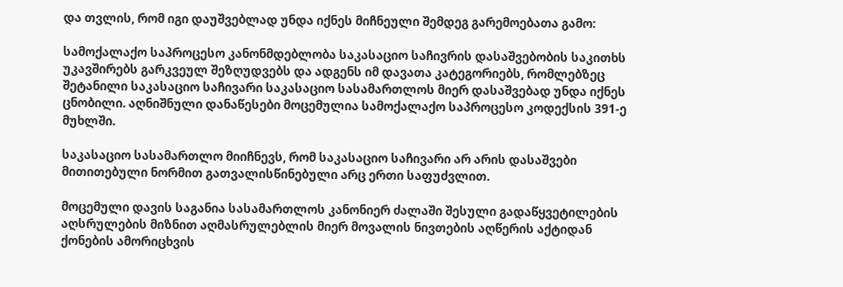და თვლის, რომ იგი დაუშვებლად უნდა იქნეს მიჩნეული შემდეგ გარემოებათა გამო:

სამოქალაქო საპროცესო კანონმდებლობა საკასაციო საჩივრის დასაშვებობის საკითხს უკავშირებს გარკვეულ შეზღუდვებს და ადგენს იმ დავათა კატეგორიებს, რომლებზეც შეტანილი საკასაციო საჩივარი საკასაციო სასამართლოს მიერ დასაშვებად უნდა იქნეს ცნობილი. აღნიშნული დანაწესები მოცემულია სამოქალაქო საპროცესო კოდექსის 391-ე მუხლში.

საკასაციო სასამართლო მიიჩნევს, რომ საკასაციო საჩივარი არ არის დასაშვები მითითებული ნორმით გათვალისწინებული არც ერთი საფუძვლით.

მოცემული დავის საგანია სასამართლოს კანონიერ ძალაში შესული გადაწყვეტილების აღსრულების მიზნით აღმასრულებლის მიერ მოვალის ნივთების აღწერის აქტიდან ქონების ამორიცხვის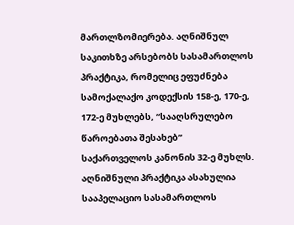მართლზომიერება. აღნიშნულ საკითხზე არსებობს სასამართლოს პრაქტიკა, რომელიც ეფუძნება სამოქალაქო კოდექსის 158-ე, 170-ე, 172-ე მუხლებს, “სააღსრულებო წაროებათა შესახებ” საქართველოს კანონის 32-ე მუხლს. აღნიშნული პრაქტიკა ასახულია სააპელაციო სასამართლოს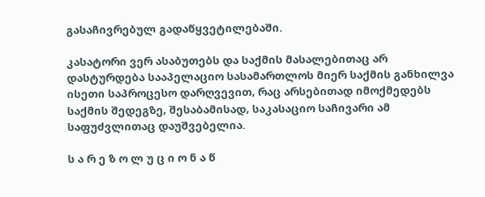გასაჩივრებულ გადაწყვეტილებაში.

კასატორი ვერ ასაბუთებს და საქმის მასალებითაც არ დასტურდება სააპელაციო სასამართლოს მიერ საქმის განხილვა ისეთი საპროცესო დარღვევით, რაც არსებითად იმოქმედებს საქმის შედეგზე, შესაბამისად, საკასაციო საჩივარი ამ საფუძვლითაც დაუშვებელია.

ს ა რ ე ზ ო ლ უ ც ი ო ნ ა წ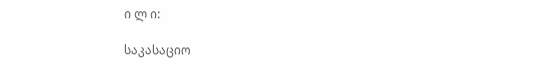ი ლ ი:

საკასაციო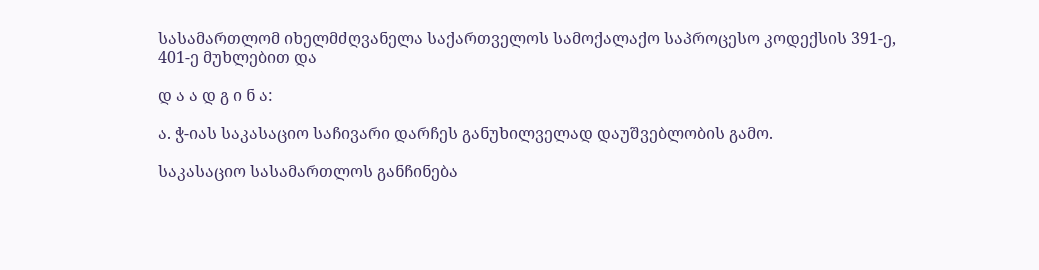სასამართლომ იხელმძღვანელა საქართველოს სამოქალაქო საპროცესო კოდექსის 391-ე, 401-ე მუხლებით და

დ ა ა დ გ ი ნ ა:

ა. ჭ-იას საკასაციო საჩივარი დარჩეს განუხილველად დაუშვებლობის გამო.

საკასაციო სასამართლოს განჩინება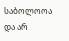საბოლოოა და არ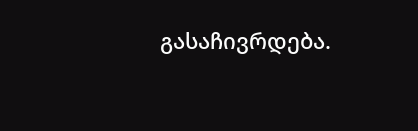გასაჩივრდება.